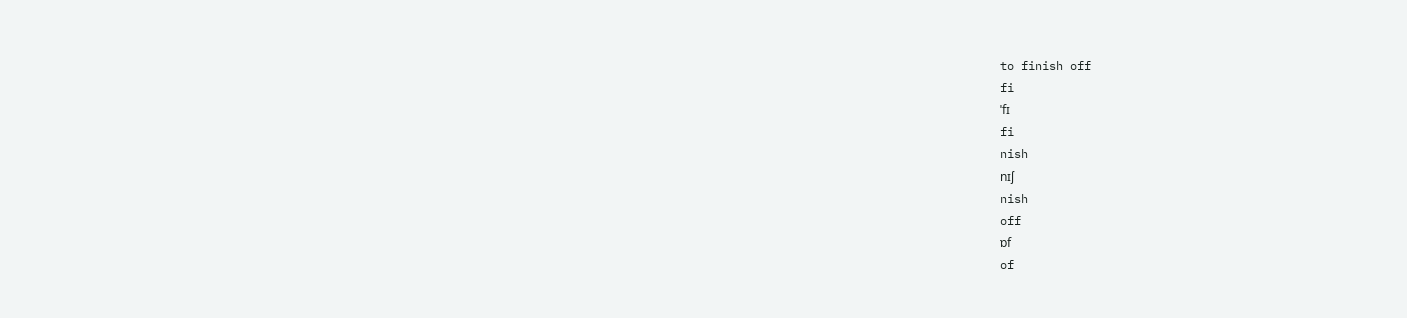to finish off
fi
ˈfɪ
fi
nish
nɪʃ
nish
off
ɒf
of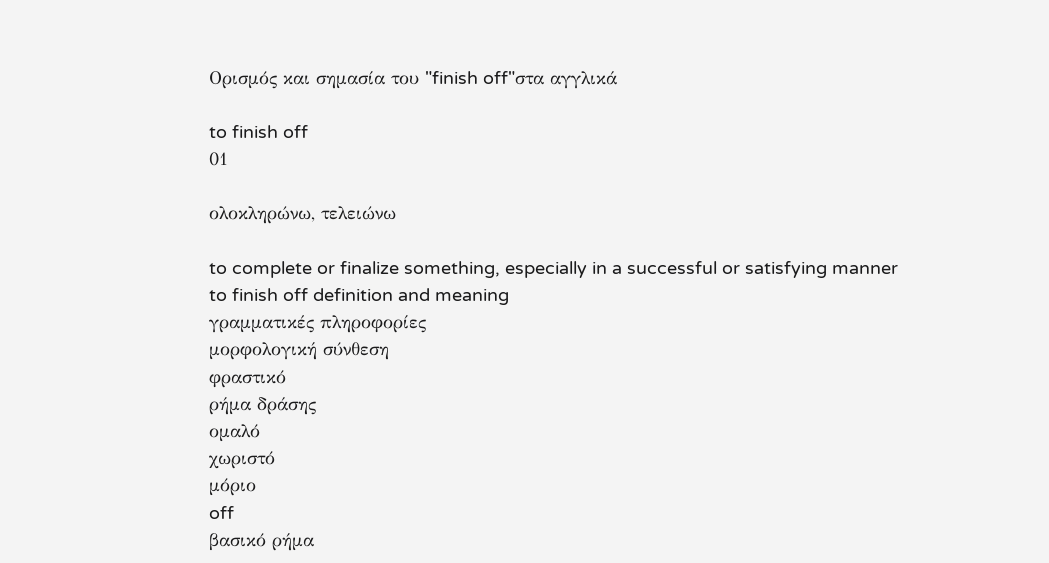Ορισμός και σημασία του "finish off"στα αγγλικά

to finish off
01

ολοκληρώνω, τελειώνω

to complete or finalize something, especially in a successful or satisfying manner
to finish off definition and meaning
γραμματικές πληροφορίες
μορφολογική σύνθεση
φραστικό
ρήμα δράσης
ομαλό
χωριστό
μόριο
off
βασικό ρήμα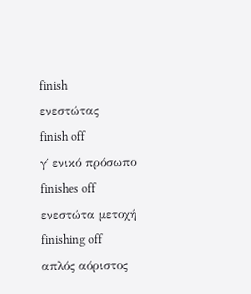finish
ενεστώτας
finish off
γ΄ ενικό πρόσωπο
finishes off
ενεστώτα μετοχή
finishing off
απλός αόριστος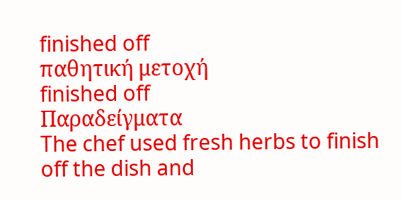finished off
παθητική μετοχή
finished off
Παραδείγματα
The chef used fresh herbs to finish off the dish and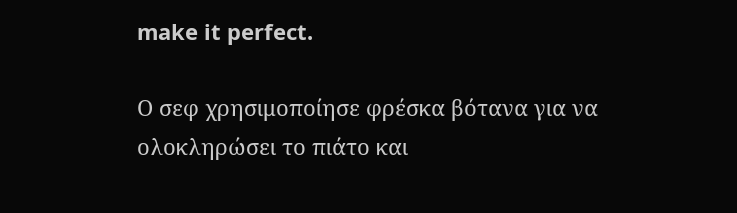make it perfect.

Ο σεφ χρησιμοποίησε φρέσκα βότανα για να ολοκληρώσει το πιάτο και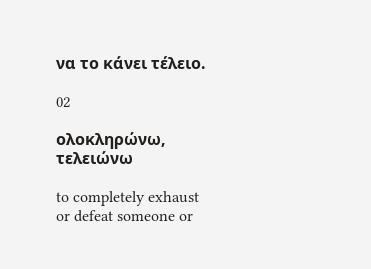να το κάνει τέλειο.

02

ολοκληρώνω, τελειώνω

to completely exhaust or defeat someone or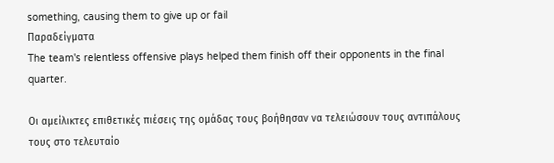something, causing them to give up or fail
Παραδείγματα
The team's relentless offensive plays helped them finish off their opponents in the final quarter.

Οι αμείλικτες επιθετικές πιέσεις της ομάδας τους βοήθησαν να τελειώσουν τους αντιπάλους τους στο τελευταίο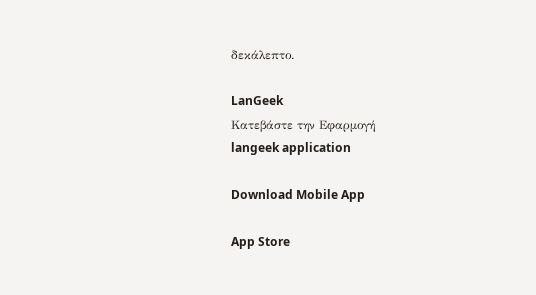δεκάλεπτο.

LanGeek
Κατεβάστε την Εφαρμογή
langeek application

Download Mobile App

App Store